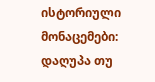ისტორიული მონაცემები: დაღუპა თუ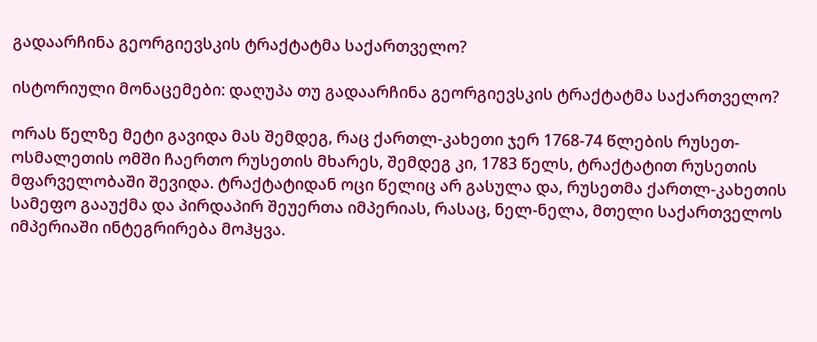გადაარჩინა გეორგიევსკის ტრაქტატმა საქართველო?

ისტორიული მონაცემები: დაღუპა თუ გადაარჩინა გეორგიევსკის ტრაქტატმა საქართველო?

ორას წელზე მეტი გავიდა მას შემდეგ, რაც ქართლ-კახეთი ჯერ 1768-74 წლების რუსეთ-ოსმალეთის ომში ჩაერთო რუსეთის მხარეს, შემდეგ კი, 1783 წელს, ტრაქტატით რუსეთის მფარველობაში შევიდა. ტრაქტატიდან ოცი წელიც არ გასულა და, რუსეთმა ქართლ-კახეთის სამეფო გააუქმა და პირდაპირ შეუერთა იმპერიას, რასაც, ნელ-ნელა, მთელი საქართველოს იმპერიაში ინტეგრირება მოჰყვა.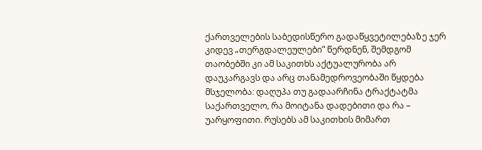ქართველების საბედისწერო გადაწყვეტილებაზე ჯერ კიდევ „თერგდალეულები“ წერდნენ, შემდგომ თაობებში კი ამ საკითხს აქტუალურობა არ დაუკარგავს და არც თანამედროვეობაში წყდება მსჯელობა: დაღუპა თუ გადაარჩინა ტრაქტატმა საქართველო, რა მოიტანა დადებითი და რა – უარყოფითი. რუსებს ამ საკითხის მიმართ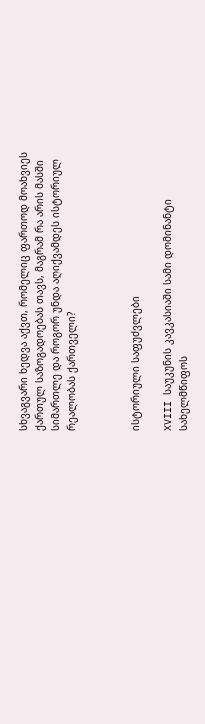სხვაგვარი ხედვა აქვთ, რომელიც ფართოდ მოახვიეს ქართულ საზოგადოებას თავს, მაგრამ რა არის მასში სიმართლე და როგორ უნდა აღიქვამდეს ისტორიულ რეალობას ქართველი?



ისტორიული საფუძვლები

XVIII საუკუნის კავკასიაში სამი დომინანტი სახელმწიფოს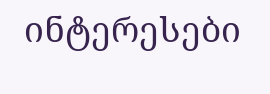ინტერესები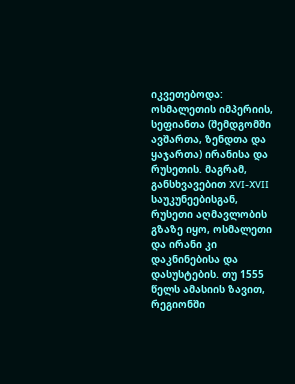იკვეთებოდა: ოსმალეთის იმპერიის, სეფიანთა (შემდგომში ავშართა, ზენდთა და ყაჯართა) ირანისა და რუსეთის. მაგრამ, განსხვავებით XVI-XVII საუკუნეებისგან, რუსეთი აღმავლობის გზაზე იყო, ოსმალეთი და ირანი კი დაკნინებისა და დასუსტების. თუ 1555 წელს ამასიის ზავით, რეგიონში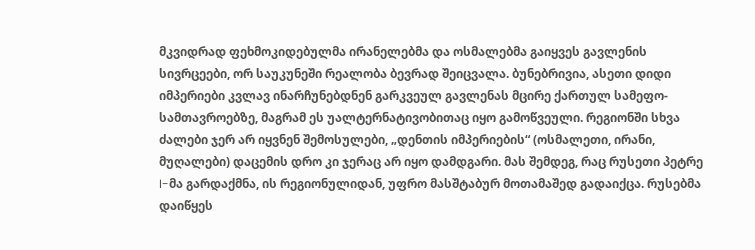მკვიდრად ფეხმოკიდებულმა ირანელებმა და ოსმალებმა გაიყვეს გავლენის სივრცეები, ორ საუკუნეში რეალობა ბევრად შეიცვალა. ბუნებრივია, ასეთი დიდი იმპერიები კვლავ ინარჩუნებდნენ გარკვეულ გავლენას მცირე ქართულ სამეფო-სამთავროებზე, მაგრამ ეს უალტერნატივობითაც იყო გამოწვეული. რეგიონში სხვა ძალები ჯერ არ იყვნენ შემოსულები, „დენთის იმპერიების“ (ოსმალეთი, ირანი, მუღალები) დაცემის დრო კი ჯერაც არ იყო დამდგარი. მას შემდეგ, რაც რუსეთი პეტრე I-მა გარდაქმნა, ის რეგიონულიდან, უფრო მასშტაბურ მოთამაშედ გადაიქცა. რუსებმა დაიწყეს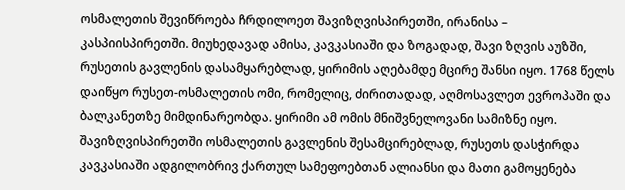ოსმალეთის შევიწროება ჩრდილოეთ შავიზღვისპირეთში, ირანისა – კასპიისპირეთში. მიუხედავად ამისა, კავკასიაში და ზოგადად, შავი ზღვის აუზში, რუსეთის გავლენის დასამყარებლად, ყირიმის აღებამდე მცირე შანსი იყო. 1768 წელს დაიწყო რუსეთ-ოსმალეთის ომი, რომელიც, ძირითადად, აღმოსავლეთ ევროპაში და ბალკანეთზე მიმდინარეობდა. ყირიმი ამ ომის მნიშვნელოვანი სამიზნე იყო. შავიზღვისპირეთში ოსმალეთის გავლენის შესამცირებლად, რუსეთს დასჭირდა კავკასიაში ადგილობრივ ქართულ სამეფოებთან ალიანსი და მათი გამოყენება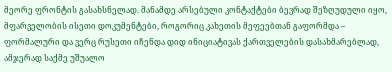მეორე ფრონტის გასახსნელად. მანამდე არსებული კონტაქტები ბევრად შეზღუდული იყო, მფარველობის ისეთი დოკუმენტები, როგორიც კახეთის მეფეებთან გაფორმდა – ფორმალური და ვერც რუსეთი იჩენდა დიდ ინიციატივას ქართველების დასახმარებლად, ამჯერად საქმე უშუალო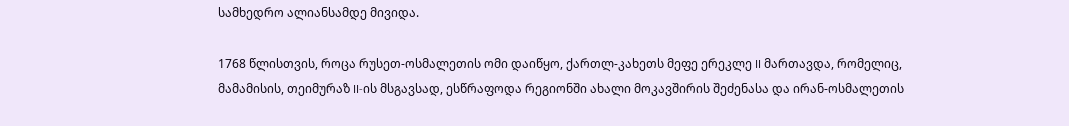სამხედრო ალიანსამდე მივიდა.

1768 წლისთვის, როცა რუსეთ-ოსმალეთის ომი დაიწყო, ქართლ-კახეთს მეფე ერეკლე II მართავდა, რომელიც, მამამისის, თეიმურაზ II-ის მსგავსად, ესწრაფოდა რეგიონში ახალი მოკავშირის შეძენასა და ირან-ოსმალეთის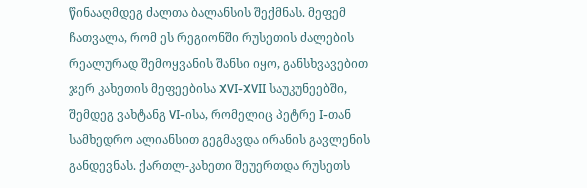წინააღმდეგ ძალთა ბალანსის შექმნას. მეფემ ჩათვალა, რომ ეს რეგიონში რუსეთის ძალების რეალურად შემოყვანის შანსი იყო, განსხვავებით ჯერ კახეთის მეფეებისა XVI-XVII საუკუნეებში, შემდეგ ვახტანგ VI-ისა, რომელიც პეტრე I-თან სამხედრო ალიანსით გეგმავდა ირანის გავლენის განდევნას. ქართლ-კახეთი შეუერთდა რუსეთს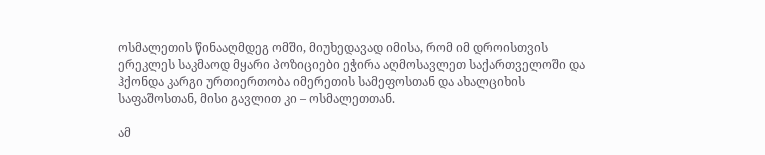ოსმალეთის წინააღმდეგ ომში, მიუხედავად იმისა, რომ იმ დროისთვის ერეკლეს საკმაოდ მყარი პოზიციები ეჭირა აღმოსავლეთ საქართველოში და ჰქონდა კარგი ურთიერთობა იმერეთის სამეფოსთან და ახალციხის საფაშოსთან, მისი გავლით კი – ოსმალეთთან.

ამ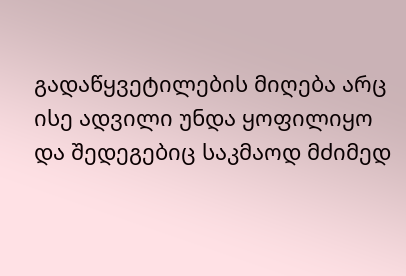გადაწყვეტილების მიღება არც ისე ადვილი უნდა ყოფილიყო და შედეგებიც საკმაოდ მძიმედ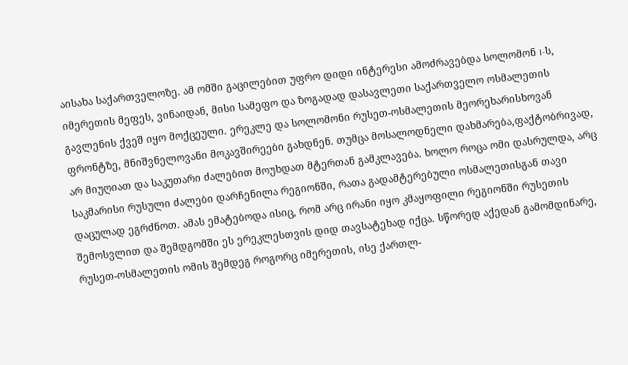აისახა საქართველოზე. ამ ომში გაცილებით უფრო დიდი ინტერესი ამოძრავებდა სოლომონ I-ს, იმერეთის მეფეს, ვინაიდან, მისი სამეფო და ზოგადად დასავლეთი საქართველო ოსმალეთის გავლენის ქვეშ იყო მოქცეული. ერეკლე და სოლომონი რუსეთ-ოსმალეთის მეორეხარისხოვან ფრონტზე, მნიშვნელოვანი მოკავშირეები გახდნენ. თუმცა მოსალოდნელი დახმარება,ფაქტობრივად, არ მიუღიათ და საკუთარი ძალებით მოუხდათ მტერთან გამკლავება. ხოლო როცა ომი დასრულდა, არც საკმარისი რუსული ძალები დარჩენილა რეგიონში, რათა გადამტერებული ოსმალეთისგან თავი დაცულად ეგრძნოთ. ამას ემატებოდა ისიც, რომ არც ირანი იყო კმაყოფილი რეგიონში რუსეთის შემოსვლით და შემდგომში ეს ერეკლესთვის დიდ თავსატეხად იქცა. სწორედ აქედან გამომდინარე, რუსეთ-ოსმალეთის ომის შემდეგ როგორც იმერეთის, ისე ქართლ-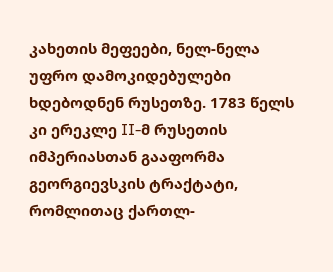კახეთის მეფეები, ნელ-ნელა უფრო დამოკიდებულები ხდებოდნენ რუსეთზე. 1783 წელს კი ერეკლე II-მ რუსეთის იმპერიასთან გააფორმა გეორგიევსკის ტრაქტატი, რომლითაც ქართლ-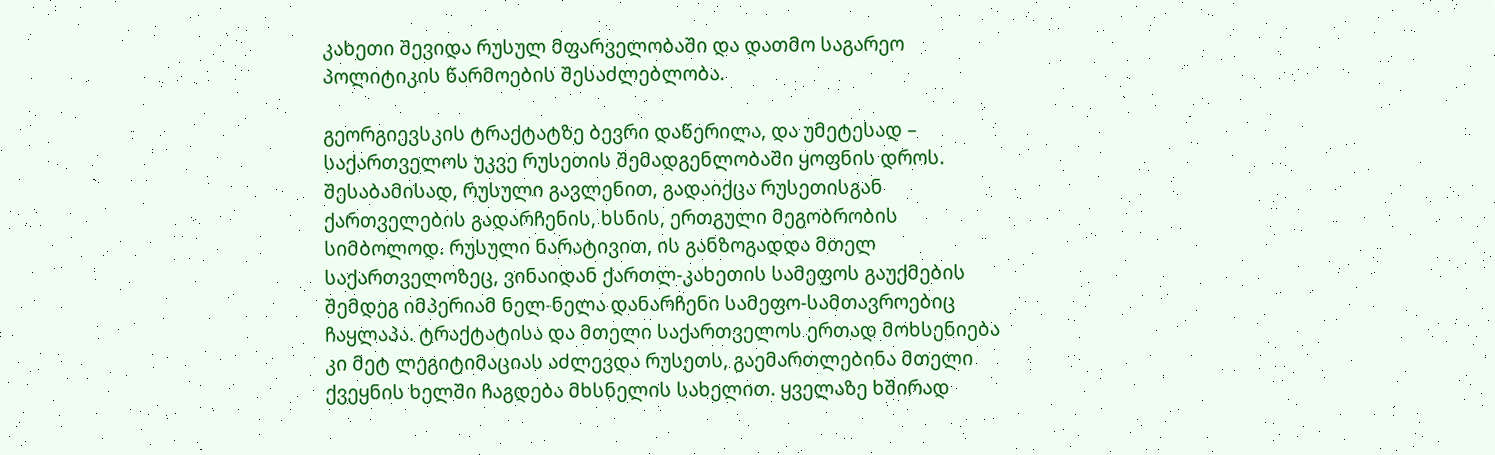კახეთი შევიდა რუსულ მფარველობაში და დათმო საგარეო პოლიტიკის წარმოების შესაძლებლობა.

გეორგიევსკის ტრაქტატზე ბევრი დაწერილა, და უმეტესად – საქართველოს უკვე რუსეთის შემადგენლობაში ყოფნის დროს. შესაბამისად, რუსული გავლენით, გადაიქცა რუსეთისგან ქართველების გადარჩენის, ხსნის, ერთგული მეგობრობის სიმბოლოდ. რუსული ნარატივით, ის განზოგადდა მთელ საქართველოზეც, ვინაიდან ქართლ-კახეთის სამეფოს გაუქმების შემდეგ იმპერიამ ნელ-ნელა დანარჩენი სამეფო-სამთავროებიც ჩაყლაპა. ტრაქტატისა და მთელი საქართველოს ერთად მოხსენიება კი მეტ ლეგიტიმაციას აძლევდა რუსეთს, გაემართლებინა მთელი ქვეყნის ხელში ჩაგდება მხსნელის სახელით. ყველაზე ხშირად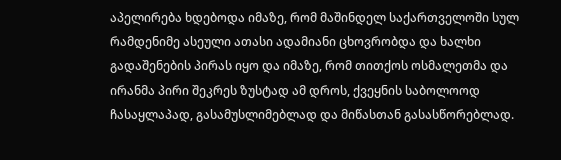აპელირება ხდებოდა იმაზე, რომ მაშინდელ საქართველოში სულ რამდენიმე ასეული ათასი ადამიანი ცხოვრობდა და ხალხი გადაშენების პირას იყო და იმაზე, რომ თითქოს ოსმალეთმა და ირანმა პირი შეკრეს ზუსტად ამ დროს, ქვეყნის საბოლოოდ ჩასაყლაპად, გასამუსლიმებლად და მიწასთან გასასწორებლად.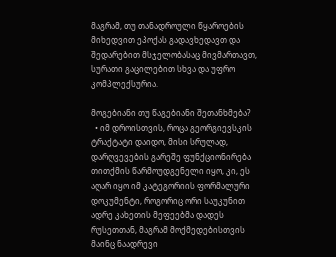მაგრამ, თუ თანადროული წყაროების მიხედვით ეპოქას გადავხედავთ და შედარებით მსჯელობასაც მივმართავთ, სურათი გაცილებით სხვა და უფრო კომპლექსურია.

მოგებიანი თუ წაგებიანი შეთანხმება?
  • იმ დროისთვის, როცა გეორგიევსკის ტრაქტატი დაიდო, მისი სრულად, დარღვევების გარეშე ფუნქციონირება თითქმის წარმოუდგენელი იყო, კი, ეს აღარ იყო იმ კატეგორიის ფორმალური დოკუმენტი, როგორიც ორი საუკუნით ადრე კახეთის მეფეებმა დადეს რუსეთთან, მაგრამ მოქმედებისთვის მაინც ნაადრევი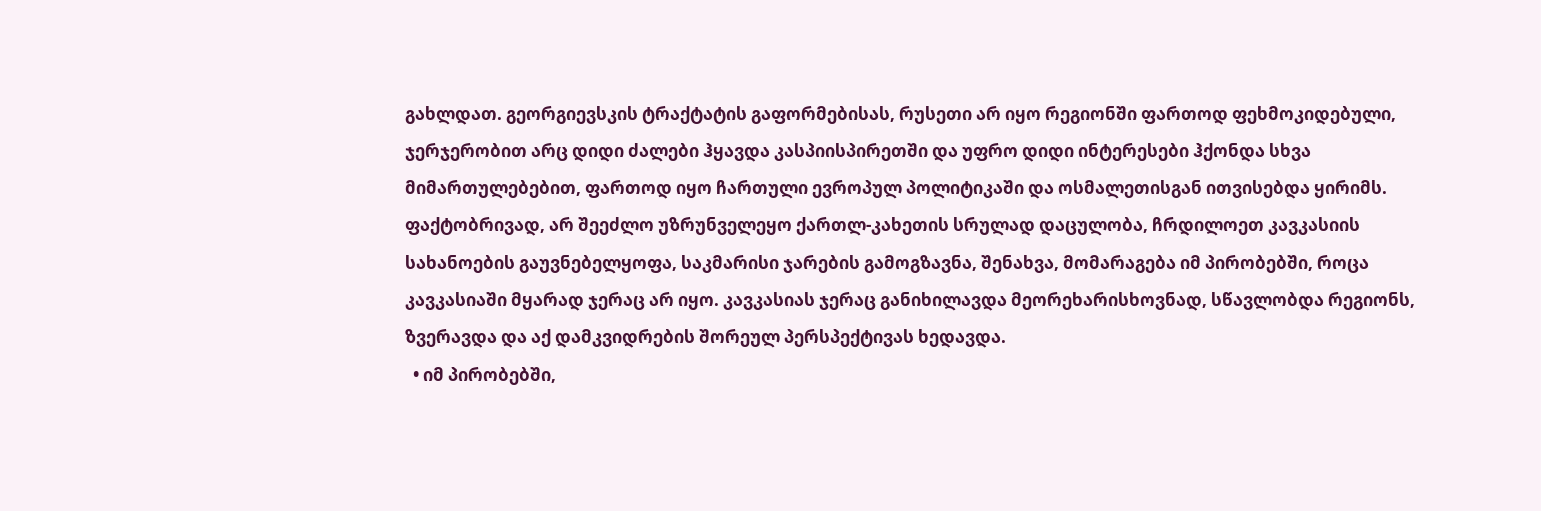გახლდათ. გეორგიევსკის ტრაქტატის გაფორმებისას, რუსეთი არ იყო რეგიონში ფართოდ ფეხმოკიდებული, ჯერჯერობით არც დიდი ძალები ჰყავდა კასპიისპირეთში და უფრო დიდი ინტერესები ჰქონდა სხვა მიმართულებებით, ფართოდ იყო ჩართული ევროპულ პოლიტიკაში და ოსმალეთისგან ითვისებდა ყირიმს. ფაქტობრივად, არ შეეძლო უზრუნველეყო ქართლ-კახეთის სრულად დაცულობა, ჩრდილოეთ კავკასიის სახანოების გაუვნებელყოფა, საკმარისი ჯარების გამოგზავნა, შენახვა, მომარაგება იმ პირობებში, როცა კავკასიაში მყარად ჯერაც არ იყო. კავკასიას ჯერაც განიხილავდა მეორეხარისხოვნად, სწავლობდა რეგიონს, ზვერავდა და აქ დამკვიდრების შორეულ პერსპექტივას ხედავდა.
  • იმ პირობებში,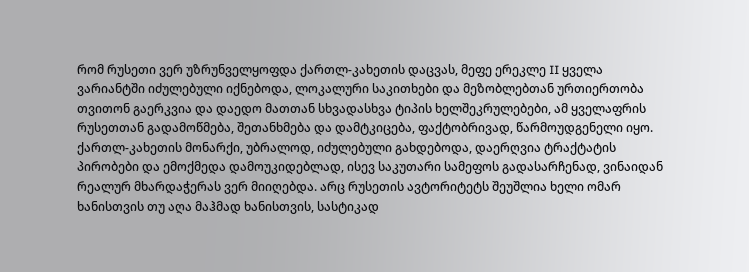რომ რუსეთი ვერ უზრუნველყოფდა ქართლ-კახეთის დაცვას, მეფე ერეკლე II ყველა ვარიანტში იძულებული იქნებოდა, ლოკალური საკითხები და მეზობლებთან ურთიერთობა თვითონ გაერკვია და დაედო მათთან სხვადასხვა ტიპის ხელშეკრულებები, ამ ყველაფრის რუსეთთან გადამოწმება, შეთანხმება და დამტკიცება, ფაქტობრივად, წარმოუდგენელი იყო. ქართლ-კახეთის მონარქი, უბრალოდ, იძულებული გახდებოდა, დაერღვია ტრაქტატის პირობები და ემოქმედა დამოუკიდებლად, ისევ საკუთარი სამეფოს გადასარჩენად, ვინაიდან რეალურ მხარდაჭერას ვერ მიიღებდა. არც რუსეთის ავტორიტეტს შეუშლია ხელი ომარ ხანისთვის თუ აღა მაჰმად ხანისთვის, სასტიკად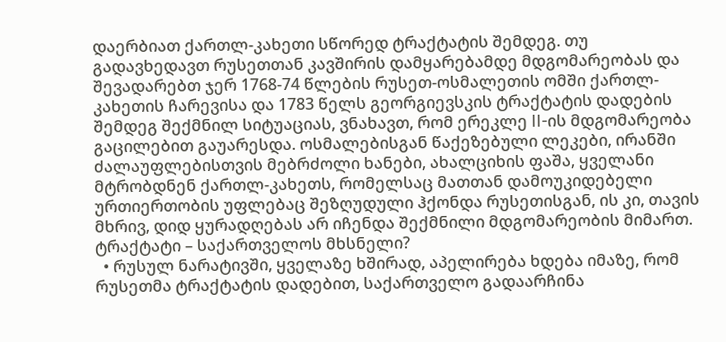დაერბიათ ქართლ-კახეთი სწორედ ტრაქტატის შემდეგ. თუ გადავხედავთ რუსეთთან კავშირის დამყარებამდე მდგომარეობას და შევადარებთ ჯერ 1768-74 წლების რუსეთ-ოსმალეთის ომში ქართლ-კახეთის ჩარევისა და 1783 წელს გეორგიევსკის ტრაქტატის დადების შემდეგ შექმნილ სიტუაციას, ვნახავთ, რომ ერეკლე II-ის მდგომარეობა გაცილებით გაუარესდა. ოსმალებისგან წაქეზებული ლეკები, ირანში ძალაუფლებისთვის მებრძოლი ხანები, ახალციხის ფაშა, ყველანი მტრობდნენ ქართლ-კახეთს, რომელსაც მათთან დამოუკიდებელი ურთიერთობის უფლებაც შეზღუდული ჰქონდა რუსეთისგან, ის კი, თავის მხრივ, დიდ ყურადღებას არ იჩენდა შექმნილი მდგომარეობის მიმართ.
ტრაქტატი – საქართველოს მხსნელი?
  • რუსულ ნარატივში, ყველაზე ხშირად, აპელირება ხდება იმაზე, რომ რუსეთმა ტრაქტატის დადებით, საქართველო გადაარჩინა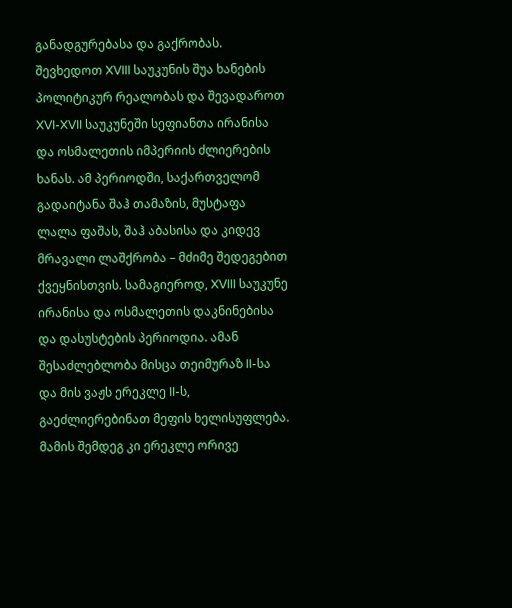განადგურებასა და გაქრობას. შევხედოთ XVIII საუკუნის შუა ხანების პოლიტიკურ რეალობას და შევადაროთ XVI-XVII საუკუნეში სეფიანთა ირანისა და ოსმალეთის იმპერიის ძლიერების ხანას. ამ პერიოდში, საქართველომ გადაიტანა შაჰ თამაზის, მუსტაფა ლალა ფაშას, შაჰ აბასისა და კიდევ მრავალი ლაშქრობა – მძიმე შედეგებით ქვეყნისთვის. სამაგიეროდ, XVIII საუკუნე ირანისა და ოსმალეთის დაკნინებისა და დასუსტების პერიოდია. ამან შესაძლებლობა მისცა თეიმურაზ II-სა და მის ვაჟს ერეკლე II-ს, გაეძლიერებინათ მეფის ხელისუფლება. მამის შემდეგ კი ერეკლე ორივე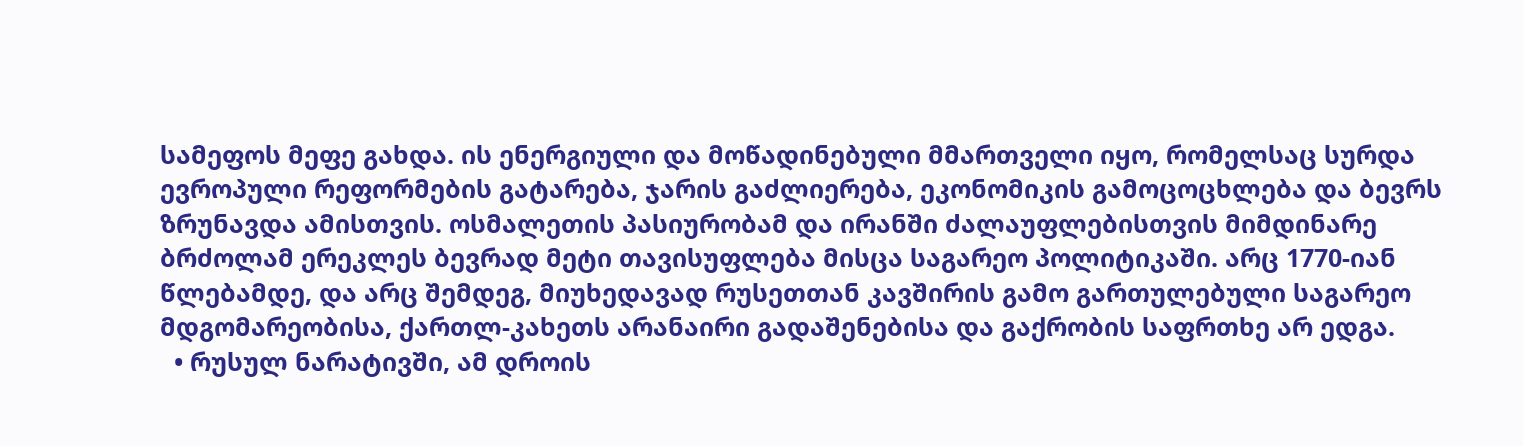სამეფოს მეფე გახდა. ის ენერგიული და მოწადინებული მმართველი იყო, რომელსაც სურდა ევროპული რეფორმების გატარება, ჯარის გაძლიერება, ეკონომიკის გამოცოცხლება და ბევრს ზრუნავდა ამისთვის. ოსმალეთის პასიურობამ და ირანში ძალაუფლებისთვის მიმდინარე ბრძოლამ ერეკლეს ბევრად მეტი თავისუფლება მისცა საგარეო პოლიტიკაში. არც 1770-იან წლებამდე, და არც შემდეგ, მიუხედავად რუსეთთან კავშირის გამო გართულებული საგარეო მდგომარეობისა, ქართლ-კახეთს არანაირი გადაშენებისა და გაქრობის საფრთხე არ ედგა.
  • რუსულ ნარატივში, ამ დროის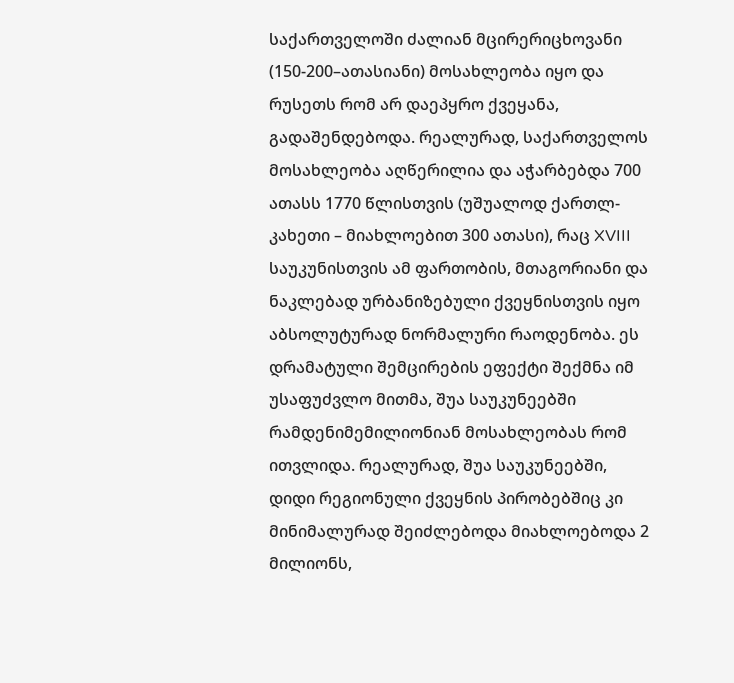საქართველოში ძალიან მცირერიცხოვანი (150-200–ათასიანი) მოსახლეობა იყო და რუსეთს რომ არ დაეპყრო ქვეყანა, გადაშენდებოდა. რეალურად, საქართველოს მოსახლეობა აღწერილია და აჭარბებდა 700 ათასს 1770 წლისთვის (უშუალოდ ქართლ-კახეთი – მიახლოებით 300 ათასი), რაც XVIII საუკუნისთვის ამ ფართობის, მთაგორიანი და ნაკლებად ურბანიზებული ქვეყნისთვის იყო აბსოლუტურად ნორმალური რაოდენობა. ეს დრამატული შემცირების ეფექტი შექმნა იმ უსაფუძვლო მითმა, შუა საუკუნეებში რამდენიმემილიონიან მოსახლეობას რომ ითვლიდა. რეალურად, შუა საუკუნეებში, დიდი რეგიონული ქვეყნის პირობებშიც კი მინიმალურად შეიძლებოდა მიახლოებოდა 2 მილიონს,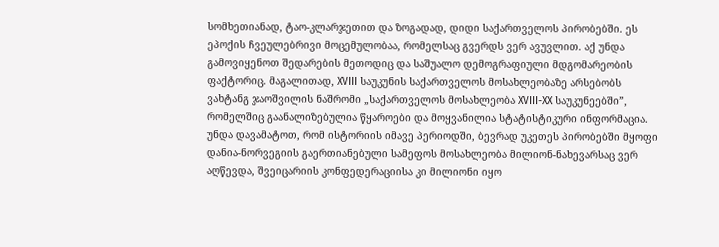სომხეთიანად, ტაო-კლარჯეთით და ზოგადად, დიდი საქართველოს პირობებში. ეს ეპოქის ჩვეულებრივი მოცემულობაა, რომელსაც გვერდს ვერ ავუვლით. აქ უნდა გამოვიყენოთ შედარების მეთოდიც და საშუალო დემოგრაფიული მდგომარეობის ფაქტორიც. მაგალითად, XVIII საუკუნის საქართველოს მოსახლეობაზე არსებობს ვახტანგ ჯაოშვილის ნაშრომი „საქართველოს მოსახლეობა XVIII-XX საუკუნეებში”, რომელშიც გაანალიზებულია წყაროები და მოყვანილია სტატისტიკური ინფორმაცია. უნდა დავამატოთ, რომ ისტორიის იმავე პერიოდში, ბევრად უკეთეს პირობებში მყოფი დანია-ნორვეგიის გაერთიანებული სამეფოს მოსახლეობა მილიონ-ნახევარსაც ვერ აღწევდა, შვეიცარიის კონფედერაციისა კი მილიონი იყო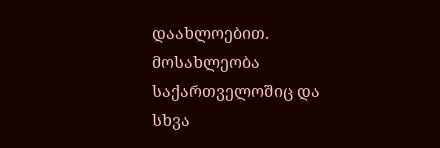დაახლოებით. მოსახლეობა საქართველოშიც და სხვა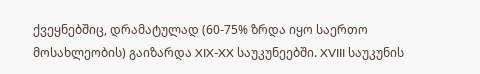ქვეყნებშიც, დრამატულად (60-75% ზრდა იყო საერთო მოსახლეობის) გაიზარდა XIX-XX საუკუნეებში. XVIII საუკუნის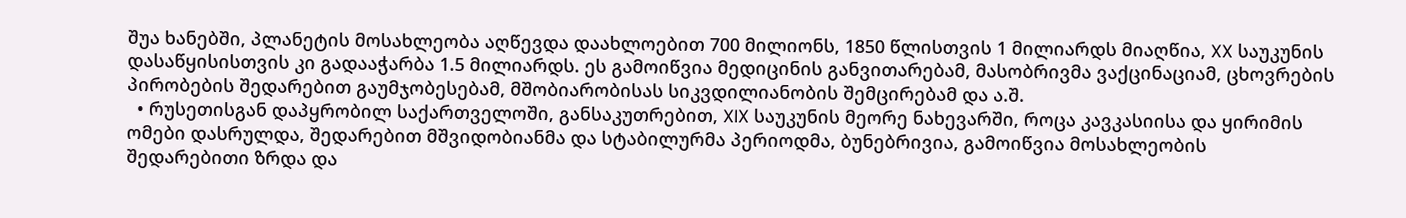შუა ხანებში, პლანეტის მოსახლეობა აღწევდა დაახლოებით 700 მილიონს, 1850 წლისთვის 1 მილიარდს მიაღწია, XX საუკუნის დასაწყისისთვის კი გადააჭარბა 1.5 მილიარდს. ეს გამოიწვია მედიცინის განვითარებამ, მასობრივმა ვაქცინაციამ, ცხოვრების პირობების შედარებით გაუმჯობესებამ, მშობიარობისას სიკვდილიანობის შემცირებამ და ა.შ.
  • რუსეთისგან დაპყრობილ საქართველოში, განსაკუთრებით, XIX საუკუნის მეორე ნახევარში, როცა კავკასიისა და ყირიმის ომები დასრულდა, შედარებით მშვიდობიანმა და სტაბილურმა პერიოდმა, ბუნებრივია, გამოიწვია მოსახლეობის შედარებითი ზრდა და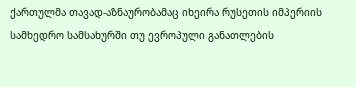ქართულმა თავად-აზნაურობამაც იხეირა რუსეთის იმპერიის სამხედრო სამსახურში თუ ევროპული განათლების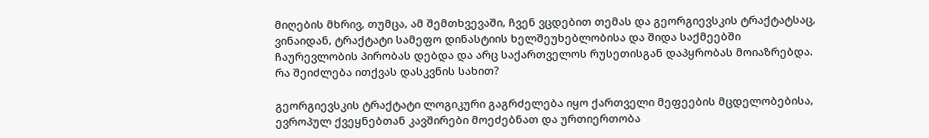მიღების მხრივ, თუმცა, ამ შემთხვევაში, ჩვენ ვცდებით თემას და გეორგიევსკის ტრაქტატსაც, ვინაიდან, ტრაქტატი სამეფო დინასტიის ხელშეუხებლობისა და შიდა საქმეებში ჩაურევლობის პირობას დებდა და არც საქართველოს რუსეთისგან დაპყრობას მოიაზრებდა.
რა შეიძლება ითქვას დასკვნის სახით?

გეორგიევსკის ტრაქტატი ლოგიკური გაგრძელება იყო ქართველი მეფეების მცდელობებისა, ევროპულ ქვეყნებთან კავშირები მოეძებნათ და ურთიერთობა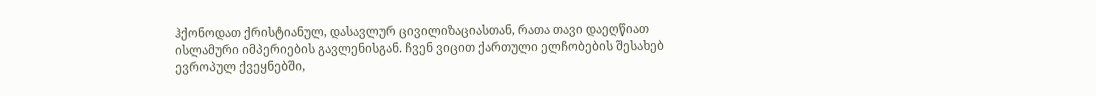ჰქონოდათ ქრისტიანულ, დასავლურ ცივილიზაციასთან, რათა თავი დაეღწიათ ისლამური იმპერიების გავლენისგან. ჩვენ ვიცით ქართული ელჩობების შესახებ ევროპულ ქვეყნებში,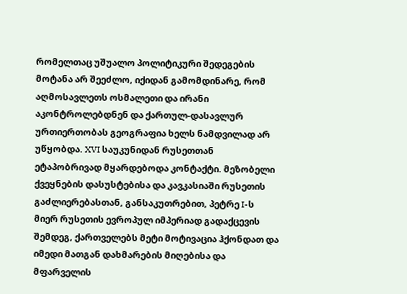რომელთაც უშუალო პოლიტიკური შედეგების მოტანა არ შეეძლო, იქიდან გამომდინარე, რომ აღმოსავლეთს ოსმალეთი და ირანი აკონტროლებდნენ და ქართულ-დასავლურ ურთიერთობას გეოგრაფია ხელს ნამდვილად არ უწყობდა. XVI საუკუნიდან რუსეთთან ეტაპობრივად მყარდებოდა კონტაქტი. მეზობელი ქვეყნების დასუსტებისა და კავკასიაში რუსეთის გაძლიერებასთან, განსაკუთრებით, პეტრე I-ს მიერ რუსეთის ევროპულ იმპერიად გადაქცევის შემდეგ, ქართველებს მეტი მოტივაცია ჰქონდათ და იმედი მათგან დახმარების მიღებისა და მფარველის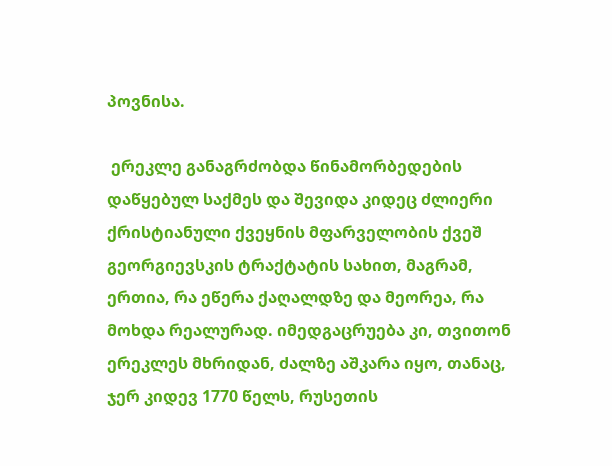პოვნისა.

 ერეკლე განაგრძობდა წინამორბედების დაწყებულ საქმეს და შევიდა კიდეც ძლიერი ქრისტიანული ქვეყნის მფარველობის ქვეშ გეორგიევსკის ტრაქტატის სახით, მაგრამ, ერთია, რა ეწერა ქაღალდზე და მეორეა, რა მოხდა რეალურად. იმედგაცრუება კი, თვითონ ერეკლეს მხრიდან, ძალზე აშკარა იყო, თანაც, ჯერ კიდევ 1770 წელს, რუსეთის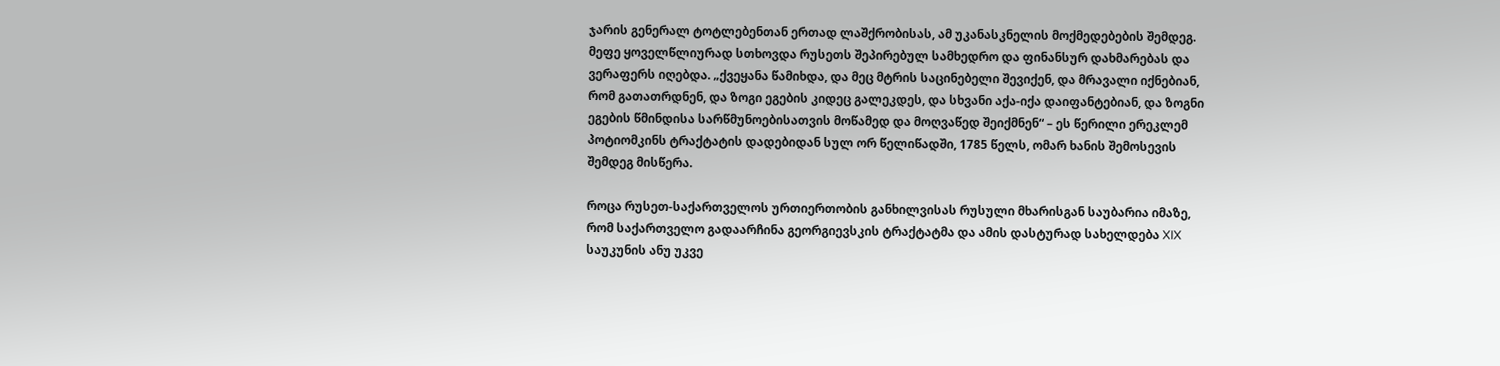ჯარის გენერალ ტოტლებენთან ერთად ლაშქრობისას, ამ უკანასკნელის მოქმედებების შემდეგ. მეფე ყოველწლიურად სთხოვდა რუსეთს შეპირებულ სამხედრო და ფინანსურ დახმარებას და ვერაფერს იღებდა. „ქვეყანა წამიხდა, და მეც მტრის საცინებელი შევიქენ, და მრავალი იქნებიან, რომ გათათრდნენ, და ზოგი ეგების კიდეც გალეკდეს, და სხვანი აქა-იქა დაიფანტებიან, და ზოგნი ეგების წმინდისა სარწმუნოებისათვის მოწამედ და მოღვაწედ შეიქმნენ“ – ეს წერილი ერეკლემ პოტიომკინს ტრაქტატის დადებიდან სულ ორ წელიწადში, 1785 წელს, ომარ ხანის შემოსევის შემდეგ მისწერა.

როცა რუსეთ-საქართველოს ურთიერთობის განხილვისას რუსული მხარისგან საუბარია იმაზე, რომ საქართველო გადაარჩინა გეორგიევსკის ტრაქტატმა და ამის დასტურად სახელდება XIX საუკუნის ანუ უკვე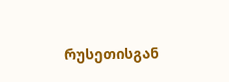რუსეთისგან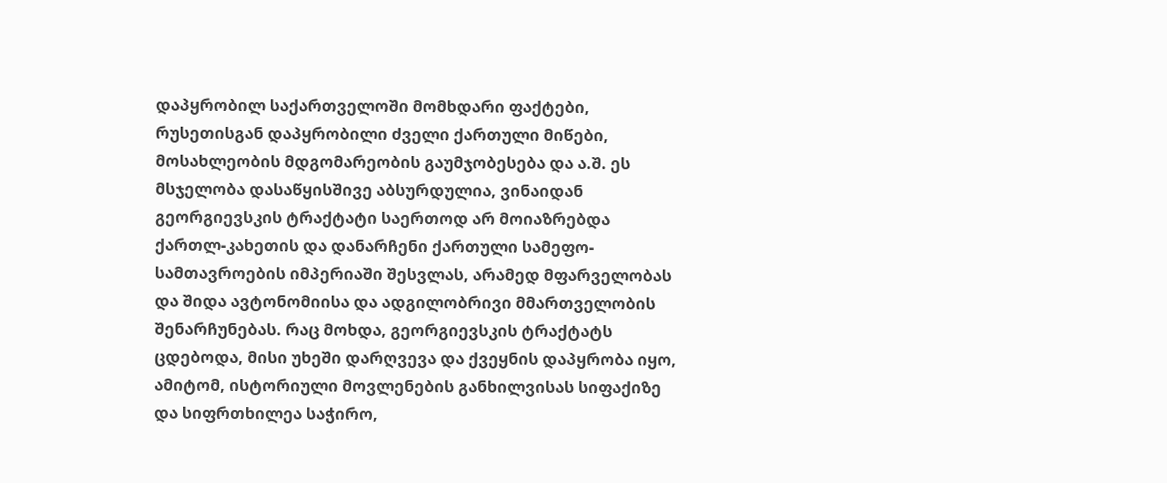დაპყრობილ საქართველოში მომხდარი ფაქტები, რუსეთისგან დაპყრობილი ძველი ქართული მიწები, მოსახლეობის მდგომარეობის გაუმჯობესება და ა.შ. ეს მსჯელობა დასაწყისშივე აბსურდულია, ვინაიდან გეორგიევსკის ტრაქტატი საერთოდ არ მოიაზრებდა ქართლ-კახეთის და დანარჩენი ქართული სამეფო-სამთავროების იმპერიაში შესვლას, არამედ მფარველობას და შიდა ავტონომიისა და ადგილობრივი მმართველობის შენარჩუნებას. რაც მოხდა, გეორგიევსკის ტრაქტატს ცდებოდა, მისი უხეში დარღვევა და ქვეყნის დაპყრობა იყო, ამიტომ, ისტორიული მოვლენების განხილვისას სიფაქიზე და სიფრთხილეა საჭირო,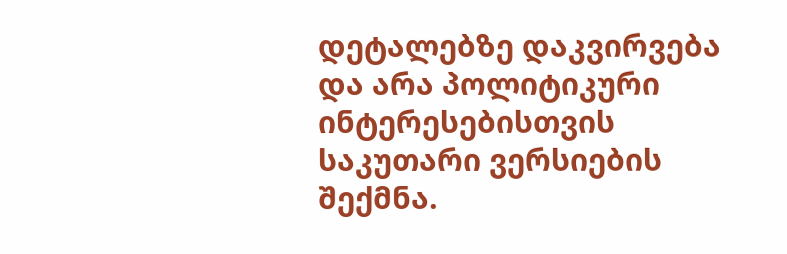დეტალებზე დაკვირვება და არა პოლიტიკური ინტერესებისთვის საკუთარი ვერსიების შექმნა.